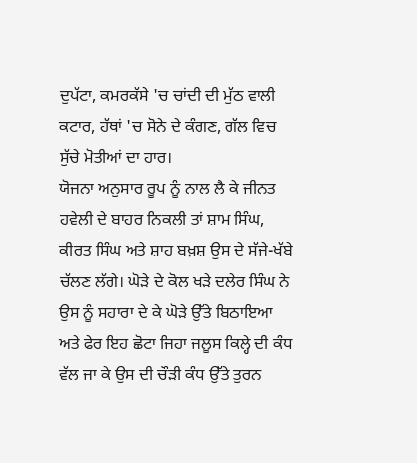ਦੁਪੱਟਾ, ਕਮਰਕੱਸੇ 'ਚ ਚਾਂਦੀ ਦੀ ਮੁੱਠ ਵਾਲੀ ਕਟਾਰ, ਹੱਥਾਂ 'ਚ ਸੋਨੇ ਦੇ ਕੰਗਣ, ਗੱਲ ਵਿਚ ਸੁੱਚੇ ਮੋਤੀਆਂ ਦਾ ਹਾਰ।
ਯੋਜਨਾ ਅਨੁਸਾਰ ਰੂਪ ਨੂੰ ਨਾਲ ਲੈ ਕੇ ਜੀਨਤ ਹਵੇਲੀ ਦੇ ਬਾਹਰ ਨਿਕਲੀ ਤਾਂ ਸ਼ਾਮ ਸਿੰਘ, ਕੀਰਤ ਸਿੰਘ ਅਤੇ ਸ਼ਾਹ ਬਖ਼ਸ਼ ਉਸ ਦੇ ਸੱਜੇ-ਖੱਬੇ ਚੱਲਣ ਲੱਗੇ। ਘੋੜੇ ਦੇ ਕੋਲ ਖੜੇ ਦਲੇਰ ਸਿੰਘ ਨੇ ਉਸ ਨੂੰ ਸਹਾਰਾ ਦੇ ਕੇ ਘੋੜੇ ਉੱਤੇ ਬਿਠਾਇਆ ਅਤੇ ਫੇਰ ਇਹ ਛੋਟਾ ਜਿਹਾ ਜਲੂਸ ਕਿਲ੍ਹੇ ਦੀ ਕੰਧ ਵੱਲ ਜਾ ਕੇ ਉਸ ਦੀ ਚੌੜੀ ਕੰਧ ਉੱਤੇ ਤੁਰਨ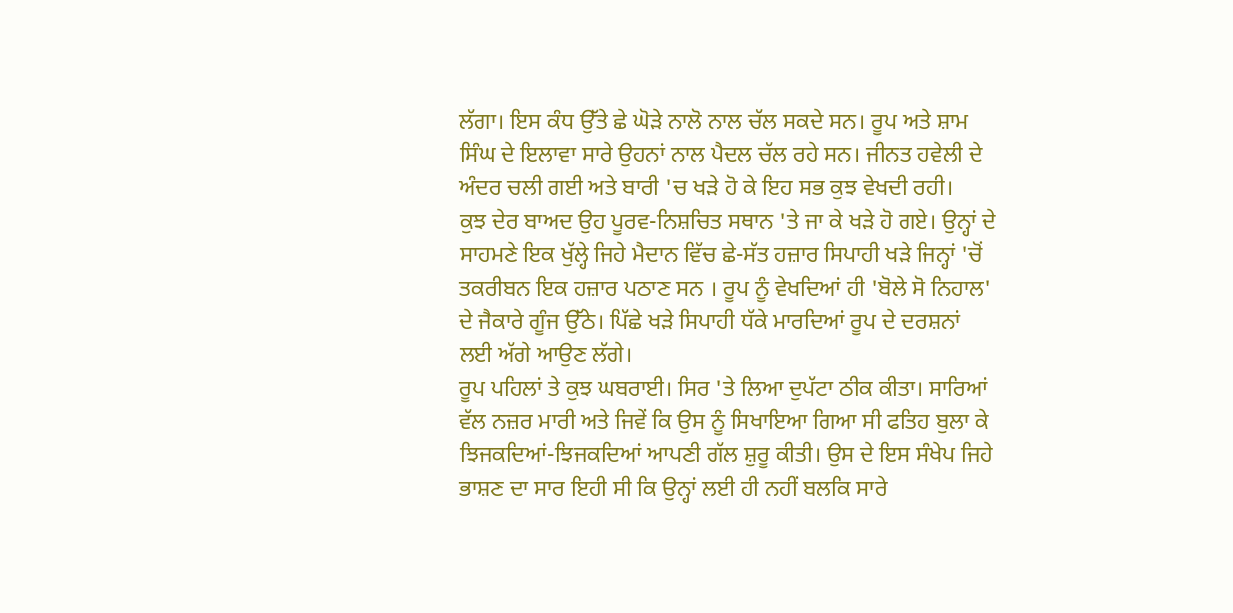ਲੱਗਾ। ਇਸ ਕੰਧ ਉੱਤੇ ਛੇ ਘੋੜੇ ਨਾਲੋ ਨਾਲ ਚੱਲ ਸਕਦੇ ਸਨ। ਰੂਪ ਅਤੇ ਸ਼ਾਮ ਸਿੰਘ ਦੇ ਇਲਾਵਾ ਸਾਰੇ ਉਹਨਾਂ ਨਾਲ ਪੈਦਲ ਚੱਲ ਰਹੇ ਸਨ। ਜੀਨਤ ਹਵੇਲੀ ਦੇ ਅੰਦਰ ਚਲੀ ਗਈ ਅਤੇ ਬਾਰੀ 'ਚ ਖੜੇ ਹੋ ਕੇ ਇਹ ਸਭ ਕੁਝ ਵੇਖਦੀ ਰਹੀ।
ਕੁਝ ਦੇਰ ਬਾਅਦ ਉਹ ਪੂਰਵ-ਨਿਸ਼ਚਿਤ ਸਥਾਨ 'ਤੇ ਜਾ ਕੇ ਖੜੇ ਹੋ ਗਏ। ਉਨ੍ਹਾਂ ਦੇ ਸਾਹਮਣੇ ਇਕ ਖੁੱਲ੍ਹੇ ਜਿਹੇ ਮੈਦਾਨ ਵਿੱਚ ਛੇ-ਸੱਤ ਹਜ਼ਾਰ ਸਿਪਾਹੀ ਖੜੇ ਜਿਨ੍ਹਾਂ 'ਚੋਂ ਤਕਰੀਬਨ ਇਕ ਹਜ਼ਾਰ ਪਠਾਣ ਸਨ । ਰੂਪ ਨੂੰ ਵੇਖਦਿਆਂ ਹੀ 'ਬੋਲੇ ਸੋ ਨਿਹਾਲ' ਦੇ ਜੈਕਾਰੇ ਗੂੰਜ ਉੱਠੇ। ਪਿੱਛੇ ਖੜੇ ਸਿਪਾਹੀ ਧੱਕੇ ਮਾਰਦਿਆਂ ਰੂਪ ਦੇ ਦਰਸ਼ਨਾਂ ਲਈ ਅੱਗੇ ਆਉਣ ਲੱਗੇ।
ਰੂਪ ਪਹਿਲਾਂ ਤੇ ਕੁਝ ਘਬਰਾਈ। ਸਿਰ 'ਤੇ ਲਿਆ ਦੁਪੱਟਾ ਠੀਕ ਕੀਤਾ। ਸਾਰਿਆਂ ਵੱਲ ਨਜ਼ਰ ਮਾਰੀ ਅਤੇ ਜਿਵੇਂ ਕਿ ਉਸ ਨੂੰ ਸਿਖਾਇਆ ਗਿਆ ਸੀ ਫਤਿਹ ਬੁਲਾ ਕੇ ਝਿਜਕਦਿਆਂ-ਝਿਜਕਦਿਆਂ ਆਪਣੀ ਗੱਲ ਸ਼ੁਰੂ ਕੀਤੀ। ਉਸ ਦੇ ਇਸ ਸੰਖੇਪ ਜਿਹੇ ਭਾਸ਼ਣ ਦਾ ਸਾਰ ਇਹੀ ਸੀ ਕਿ ਉਨ੍ਹਾਂ ਲਈ ਹੀ ਨਹੀਂ ਬਲਕਿ ਸਾਰੇ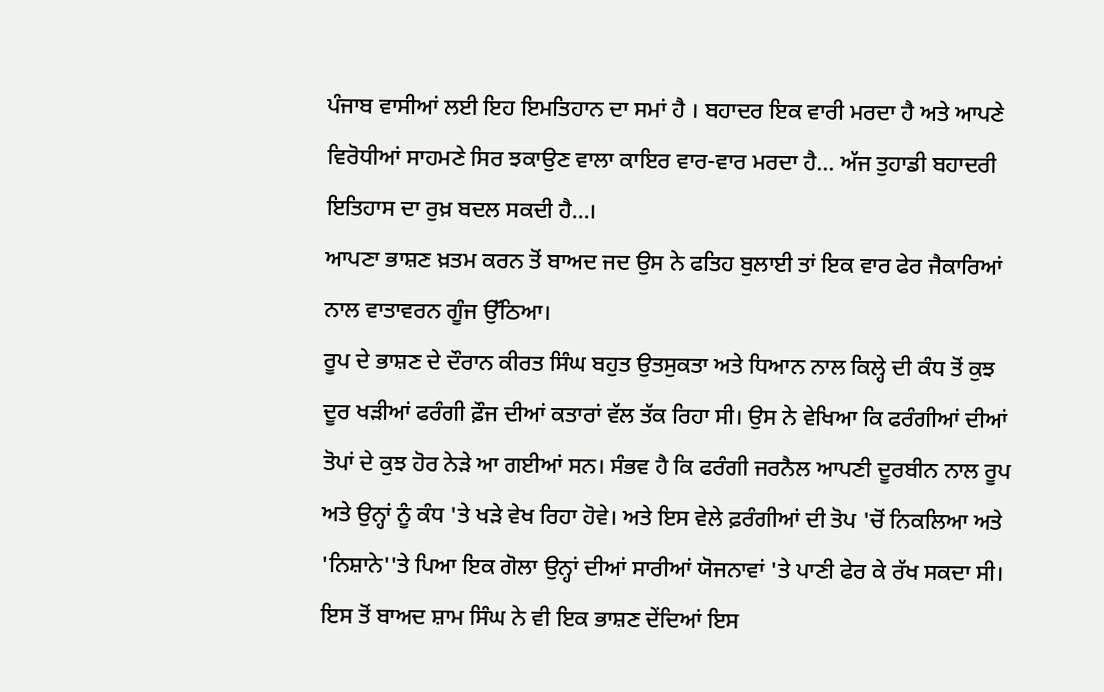ਪੰਜਾਬ ਵਾਸੀਆਂ ਲਈ ਇਹ ਇਮਤਿਹਾਨ ਦਾ ਸਮਾਂ ਹੈ । ਬਹਾਦਰ ਇਕ ਵਾਰੀ ਮਰਦਾ ਹੈ ਅਤੇ ਆਪਣੇ ਵਿਰੋਧੀਆਂ ਸਾਹਮਣੇ ਸਿਰ ਝਕਾਉਣ ਵਾਲਾ ਕਾਇਰ ਵਾਰ-ਵਾਰ ਮਰਦਾ ਹੈ... ਅੱਜ ਤੁਹਾਡੀ ਬਹਾਦਰੀ ਇਤਿਹਾਸ ਦਾ ਰੁਖ਼ ਬਦਲ ਸਕਦੀ ਹੈ...।
ਆਪਣਾ ਭਾਸ਼ਣ ਖ਼ਤਮ ਕਰਨ ਤੋਂ ਬਾਅਦ ਜਦ ਉਸ ਨੇ ਫਤਿਹ ਬੁਲਾਈ ਤਾਂ ਇਕ ਵਾਰ ਫੇਰ ਜੈਕਾਰਿਆਂ ਨਾਲ ਵਾਤਾਵਰਨ ਗੂੰਜ ਉੱਠਿਆ।
ਰੂਪ ਦੇ ਭਾਸ਼ਣ ਦੇ ਦੌਰਾਨ ਕੀਰਤ ਸਿੰਘ ਬਹੁਤ ਉਤਸੁਕਤਾ ਅਤੇ ਧਿਆਨ ਨਾਲ ਕਿਲ੍ਹੇ ਦੀ ਕੰਧ ਤੋਂ ਕੁਝ ਦੂਰ ਖੜੀਆਂ ਫਰੰਗੀ ਫ਼ੌਜ ਦੀਆਂ ਕਤਾਰਾਂ ਵੱਲ ਤੱਕ ਰਿਹਾ ਸੀ। ਉਸ ਨੇ ਵੇਖਿਆ ਕਿ ਫਰੰਗੀਆਂ ਦੀਆਂ ਤੋਪਾਂ ਦੇ ਕੁਝ ਹੋਰ ਨੇੜੇ ਆ ਗਈਆਂ ਸਨ। ਸੰਭਵ ਹੈ ਕਿ ਫਰੰਗੀ ਜਰਨੈਲ ਆਪਣੀ ਦੂਰਬੀਨ ਨਾਲ ਰੂਪ ਅਤੇ ਉਨ੍ਹਾਂ ਨੂੰ ਕੰਧ 'ਤੇ ਖੜੇ ਵੇਖ ਰਿਹਾ ਹੋਵੇ। ਅਤੇ ਇਸ ਵੇਲੇ ਫ਼ਰੰਗੀਆਂ ਦੀ ਤੋਪ 'ਚੋਂ ਨਿਕਲਿਆ ਅਤੇ 'ਨਿਸ਼ਾਨੇ''ਤੇ ਪਿਆ ਇਕ ਗੋਲਾ ਉਨ੍ਹਾਂ ਦੀਆਂ ਸਾਰੀਆਂ ਯੋਜਨਾਵਾਂ 'ਤੇ ਪਾਣੀ ਫੇਰ ਕੇ ਰੱਖ ਸਕਦਾ ਸੀ।
ਇਸ ਤੋਂ ਬਾਅਦ ਸ਼ਾਮ ਸਿੰਘ ਨੇ ਵੀ ਇਕ ਭਾਸ਼ਣ ਦੇਂਦਿਆਂ ਇਸ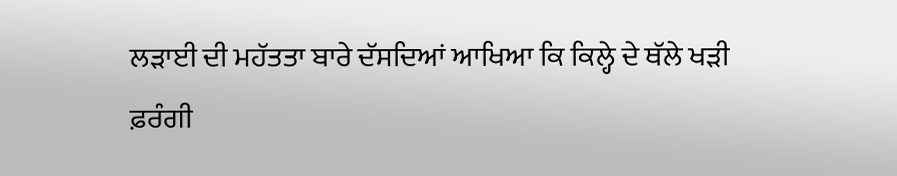ਲੜਾਈ ਦੀ ਮਹੱਤਤਾ ਬਾਰੇ ਦੱਸਦਿਆਂ ਆਖਿਆ ਕਿ ਕਿਲ੍ਹੇ ਦੇ ਥੱਲੇ ਖੜੀ ਫ਼ਰੰਗੀ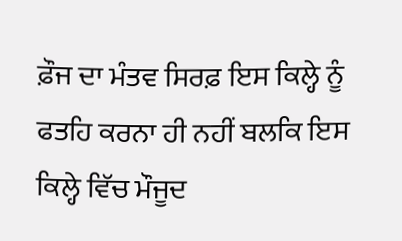ਫ਼ੌਜ ਦਾ ਮੰਤਵ ਸਿਰਫ਼ ਇਸ ਕਿਲ੍ਹੇ ਨੂੰ ਫਤਹਿ ਕਰਨਾ ਹੀ ਨਹੀਂ ਬਲਕਿ ਇਸ ਕਿਲ੍ਹੇ ਵਿੱਚ ਮੌਜੂਦ